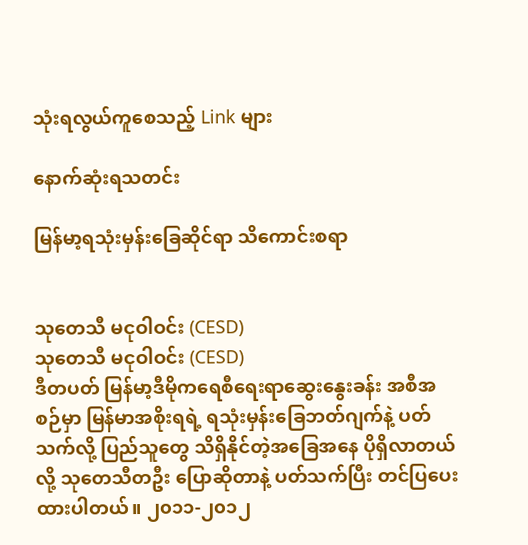သုံးရလွယ်ကူစေသည့် Link များ

နောက်ဆုံးရသတင်း

မြန်မာ့ရသုံးမှန်းခြေဆိုင်ရာ သိကောင်းစရာ


သုတေသီ မငုဝါဝင်း (CESD)
သုတေသီ မငုဝါဝင်း (CESD)
ဒီတပတ် မြန်မာ့ဒီမိုကရေစီရေးရာဆွေးနွေးခန်း အစီအစဉ်မှာ မြန်မာအစိုးရရဲ့ ရသုံးမှန်းခြေဘတ်ဂျက်နဲ့ ပတ်သက်လို့ ပြည်သူတွေ သိရှိနိုင်တဲ့အခြေအနေ ပိုရှိလာတယ်လို့ သုတေသီတဦး ပြောဆိုတာနဲ့ ပတ်သက်ပြီး တင်ပြပေးထားပါတယ်။ ၂၀၁၁-၂၀၁၂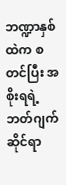ဘဏ္ဍာနှစ်ထဲက စတင်ပြီး အစိုးရရဲ့ ဘတ်ဂျက်ဆိုင်ရာ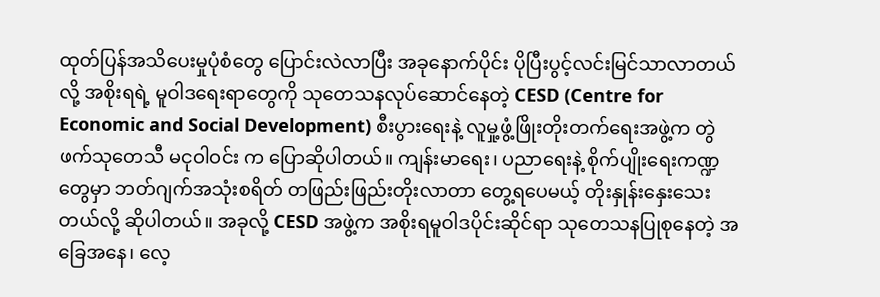ထုတ်ပြန်အသိပေးမှုပုံစံတွေ ပြောင်းလဲလာပြီး အခုနောက်ပိုင်း ပိုပြီးပွင့်လင်းမြင်သာလာတယ်လို့ အစိုးရရဲ့ မူဝါဒရေးရာတွေကို သုတေသနလုပ်ဆောင်နေတဲ့ CESD (Centre for Economic and Social Development) စီးပွားရေးနဲ့ လူမှု့ဖွံ့ဖြိုးတိုးတက်ရေးအဖွဲ့က တွဲဖက်သုတေသီ မငုဝါဝင်း က ပြောဆိုပါတယ်။ ကျန်းမာရေး၊ ပညာရေးနဲ့ စိုက်ပျိုးရေးကဏ္ဍတွေမှာ ဘတ်ဂျက်အသုံးစရိတ် တဖြည်းဖြည်းတိုးလာတာ တွေ့ရပေမယ့် တိုးနှုန်းနှေးသေးတယ်လို့ ဆိုပါတယ်။ အခုလို့ CESD အဖွဲ့က အစိုးရမူဝါဒပိုင်းဆိုင်ရာ သုတေသနပြုစုနေတဲ့ အခြေအနေ၊ လေ့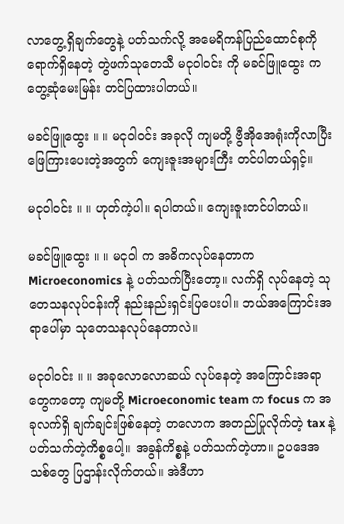လာတွေ့ရှိချက်တွေနဲ့ ပတ်သက်လို့ အမေရိကန်ပြည်ထောင်စုကို ရောက်ရှိနေတဲ့ တွဲဖက်သုတေသီ မငုဝါဝင်း ကို မခင်ဖြူထွေး က တွေ့ဆုံမေးမြန်း တင်ပြထားပါတယ်။

မခင်ဖြူထွေး ။ ။ မငုဝါဝင်း အခုလို ကျမတို့ ဗွီအိုအေရုံးကိုလာပြီး ဖြေကြားပေးတဲ့အတွက် ကျေးဇူးအများကြီး တင်ပါတယ်ရှင့်။

မငုဝါဝင်း ။ ။ ဟုတ်ကဲ့ပါ။ ရပါတယ်။ ကျေးဇူးတင်ပါတယ်။

မခင်ဖြူထွေး ။ ။ မငုဝါ က အဓိကလုပ်နေတာက Microeconomics နဲ့ ပတ်သက်ပြီးတော့။ လက်ရှိ လုပ်နေတဲ့ သုတေသနလုပ်ငန်းကို နည်းနည်းရှင်းပြပေးပါ။ ဘယ်အကြောင်းအရာပေါ်မှာ သုတေသနလုပ်နေတာလဲ။

မငုဝါဝင်း ။ ။ အခုလောလောဆယ် လုပ်နေတဲ့ အကြောင်းအရာတွေကတော့ ကျမတို့ Microeconomic team က focus က အခုလက်ရှိ ချက်ချင်းဖြစ်နေတဲ့ တလောက အတည်ပြုလိုက်တဲ့ tax နဲ့ ပတ်သက်တဲ့ကိစ္စပေါ့။ အခွန်ကိစ္စနဲ့ ပတ်သက်တဲ့ဟာ။ ဥပဒေအသစ်တွေ ပြဌာန်းလိုက်တယ်။ အဲဒီဟာ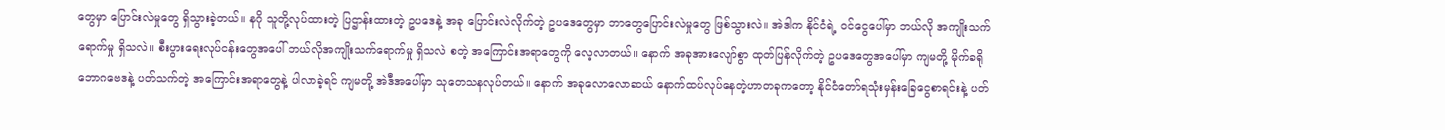တွေမှာ ပြောင်းလဲမှုတွေ ရှိသွားခဲ့တယ်။ နဂို သူတို့လုပ်ထားတဲ့ ပြဌာန်းထားတဲ့ ဥပဒေနဲ့ အခု ပြောင်းလဲလိုက်တဲ့ ဥပဒေတွေမှာ ဘာတွေပြောင်းလဲမှုတွေ ဖြစ်သွားလဲ။ အဲဒါက နိုင်ငံရဲ့ ဝင်ငွေပေါ်မှာ ဘယ်လို အကျိုးသက်ရောက်မှု ရှိသလဲ။ စီးပွားရေးလုပ်ငန်းတွေအပေါ် ဘယ်လိုအကျိုးသက်ရောက်မှု ရှိသလဲ စတဲ့ အကြောင်းအရာတွေကို လေ့လာတယ်။ နောက် အခုအားလျော်စွာ ထုတ်ပြန်လိုက်တဲ့ ဥပဒေတွေအပေါ်မှာ ကျမတို့ မိုက်ခရို ဘောဂဗေဒနဲ့ ပတ်သက်တဲ့ အကြောင်းအရာတွေနဲ့ ပါလာခဲ့ရင် ကျမတို့ အဲဒီအပေါ်မှာ သုတေသနလုပ်တယ်။ နောက် အခုလောလောဆယ် နောက်ထပ်လုပ်နေတဲ့ဟာတခုကတော့ နိုင်ငံတော်ရသုံးမှန်းခြေငွေစာရင်းနဲ့ ပတ်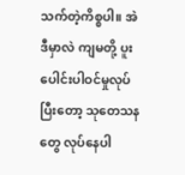သက်တဲ့ကိစ္စပါ။ အဲဒီမှာလဲ ကျမတို့ ပူးပေါင်းပါဝင်မှုလုပ်ပြီးတော့ သုတေသနတွေ လုပ်နေပါ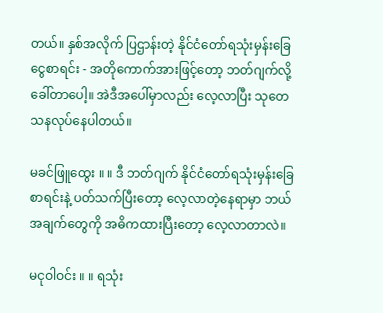တယ်။ နှစ်အလိုက် ပြဌာန်းတဲ့ နိုင်ငံတော်ရသုံးမှန်းခြေငွေစာရင်း - အတိုကောက်အားဖြင့်တော့ ဘတ်ဂျက်လို့ ခေါ်တာပေါ့။ အဲဒီအပေါ်မှာလည်း လေ့လာပြီး သုတေသနလုပ်နေပါတယ်။

မခင်ဖြူထွေး ။ ။ ဒီ ဘတ်ဂျက် နိုင်ငံတော်ရသုံးမှန်းခြေစာရင်းနဲ့ ပတ်သက်ပြီးတော့ လေ့လာတဲ့နေရာမှာ ဘယ်အချက်တွေကို အဓိကထားပြီးတော့ လေ့လာတာလဲ။

မငုဝါဝင်း ။ ။ ရသုံး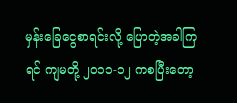မှန်းခြေငွေစာရင်းလို့ ပြောတဲ့အခါကြရင် ကျမတို့ ၂၀၁၁-၁၂ ကစပြီးတော့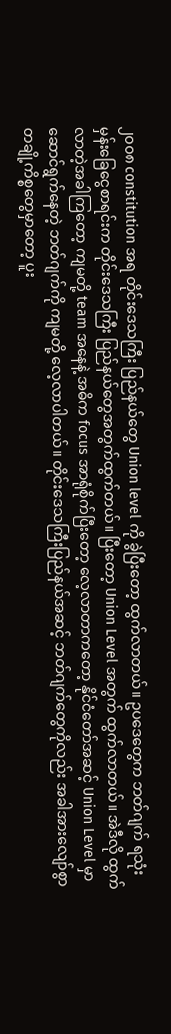၂၀၀၈ constitution အရ တိုင်းဒေသကြီး ပြည်နယ်တွေ Union level ကို ခွဲပြီးတော့ ထွက်လာတယ်။ ဥပဒေတွေက ဘတ်ဂျက် ရသုံးမှန်းခြေငွေစာရင်းက တိုင်းဒေသကြီး ပြည်နယ်တွေအတွက်ထွက်တယ်။ ပြီးတော့ Union Level အတွက် ထွက်လာတယ်။ အဲဒီလို ထွက်လာတဲ့အခါကြတော့ ကျမတို့ team အနေနဲ့ အဓိက focus အာရုံစိုက်ပြီးတော့ လေ့လာတာကတော့ နိုင်ငံတော်အဆင့် Union Level မှာ ဆောင်ရွက်နေတဲ့ ဘတ်ဂျက်ကို ကျမတို့ လေ့လာပါတယ်။ တိုင်းဒေသကြီးပြည်နယ်အဆင့် ဘတ်ဂျက်တွေကိုလည်း အခါအားလျော်စွာ တချို့ကိစ္စတွေမှာတော့ ပူး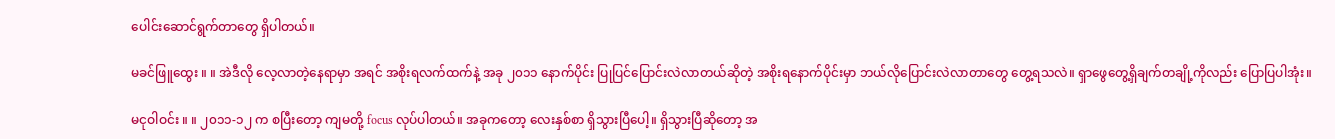ပေါင်းဆောင်ရွက်တာတွေ ရှိပါတယ်။

မခင်ဖြူထွေး ။ ။ အဲဒီလို လေ့လာတဲ့နေရာမှာ အရင် အစိုးရလက်ထက်နဲ့ အခု ၂၀၁၁ နောက်ပိုင်း ပြုပြင်ပြောင်းလဲလာတယ်ဆိုတဲ့ အစိုးရနောက်ပိုင်းမှာ ဘယ်လိုပြောင်းလဲလာတာတွေ တွေ့ရသလဲ။ ရှာဖွေတွေ့ရှိချက်တချို့ကိုလည်း ပြောပြပါအုံး။

မငုဝါဝင်း ။ ။ ၂၀၁၁-၁၂ က စပြီးတော့ ကျမတို့ focus လုပ်ပါတယ်။ အခုကတော့ လေးနှစ်စာ ရှိသွားပြီပေါ့။ ရှိသွားပြီဆိုတော့ အ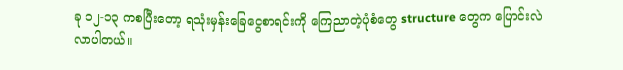ခု ၁၂-၁၃ ကစပြီးတော့ ရသုံးမှန်းခြေငွေစာရင်းကို ကြေညာတဲ့ပုံစံတွေ structure တွေက ပြောင်းလဲလာပါတယ်။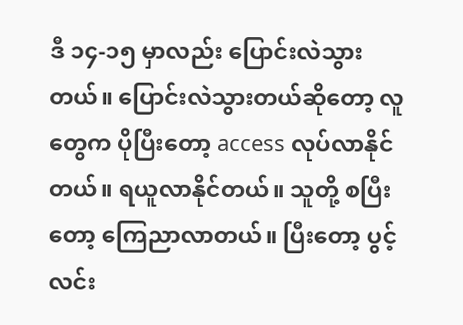ဒီ ၁၄-၁၅ မှာလည်း ပြောင်းလဲသွားတယ်။ ပြောင်းလဲသွားတယ်ဆိုတော့ လူတွေက ပိုပြီးတော့ access လုပ်လာနိုင်တယ်။ ရယူလာနိုင်တယ်။ သူတို့ စပြီးတော့ ကြေညာလာတယ်။ ပြီးတော့ ပွင့်လင်း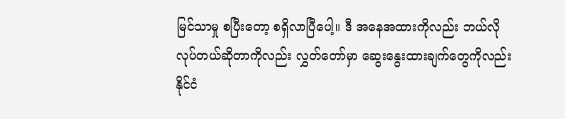မြင်သာမှု စပြီးတော့ စရှိလာပြီပေါ့။ ဒီ အနေအထားကိုလည်း ဘယ်လိုလုပ်တယ်ဆိုတာကိုလည်း လွှတ်တော်မှာ ဆွေးနွေးထားချက်တွေကိုလည်း နိုင်ငံ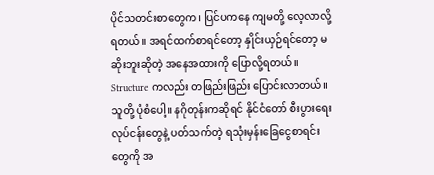ပိုင်သတင်းစာတွေက၊ ပြင်ပကနေ ကျမတို့ လေ့လာလို့ရတယ်။ အရင်ထက်စာရင်တော့ နှိုင်းယှဉ်ရင်တော့ မဆိုးဘူးဆိုတဲ့ အနေအထားကို ပြောလို့ရတယ်။ Structure ကလည်း တဖြည်းဖြည်း ပြောင်းလာတယ်။ သူတို့ ပုံစံပေါ့။ နဂိုတုန်းကဆိုရင် နိုင်ငံတော် စီးပွားရေးလုပ်ငန်းတွေနဲ့ ပတ်သက်တဲ့ ရသုံးမှန်းခြေငွေစာရင်းတွေကို အ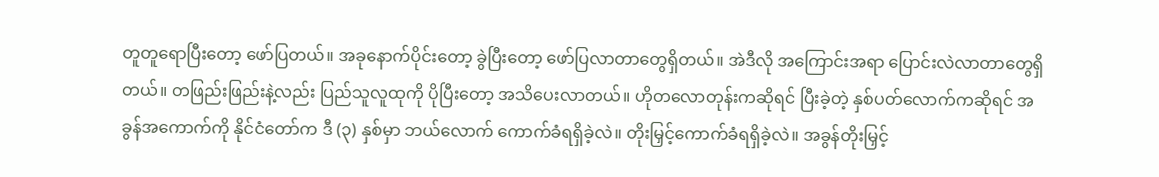တူတူရောပြီးတော့ ဖော်ပြတယ်။ အခုနောက်ပိုင်းတော့ ခွဲပြီးတော့ ဖော်ပြလာတာတွေရှိတယ်။ အဲဒီလို အကြောင်းအရာ ပြောင်းလဲလာတာတွေရှိတယ်။ တဖြည်းဖြည်းနဲ့လည်း ပြည်သူလူထုကို ပိုပြီးတော့ အသိပေးလာတယ်။ ဟိုတလောတုန်းကဆိုရင် ပြီးခဲ့တဲ့ နှစ်ပတ်လောက်ကဆိုရင် အခွန်အကောက်ကို နိုင်ငံတော်က ဒီ (၃) နှစ်မှာ ဘယ်လောက် ကောက်ခံရရှိခဲ့လဲ။ တိုးမြှင့်ကောက်ခံရရှိခဲ့လဲ။ အခွန်တိုးမြှင့်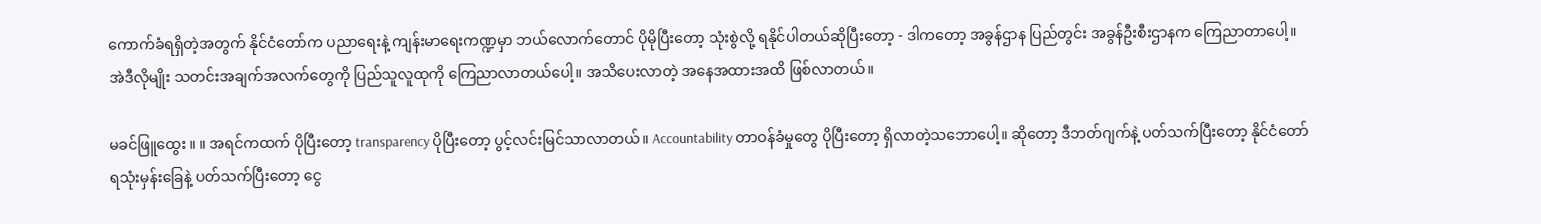ကောက်ခံရရှိတဲ့အတွက် နိုင်ငံတော်က ပညာရေးနဲ့ ကျန်းမာရေးကဏ္ဍမှာ ဘယ်လောက်တောင် ပိုမိုပြီးတော့ သုံးစွဲလို့ ရနိုင်ပါတယ်ဆိုပြီးတော့ - ဒါကတော့ အခွန်ဌာန ပြည်တွင်း အခွန်ဦးစီးဌာနက ကြေညာတာပေါ့။ အဲဒီလိုမျိုး သတင်းအချက်အလက်တွေကို ပြည်သူလူထုကို ကြေညာလာတယ်ပေါ့။ အသိပေးလာတဲ့ အနေအထားအထိ ဖြစ်လာတယ်။

မခင်ဖြူထွေး ။ ။ အရင်ကထက် ပိုပြီးတော့ transparency ပိုပြီးတော့ ပွင့်လင်းမြင်သာလာတယ်။ Accountability တာဝန်ခံမှုတွေ ပိုပြီးတော့ ရှိလာတဲ့သဘောပေါ့။ ဆိုတော့ ဒီဘတ်ဂျက်နဲ့ ပတ်သက်ပြီးတော့ နိုင်ငံတော်ရသုံးမှန်းခြေနဲ့ ပတ်သက်ပြီးတော့ ငွေ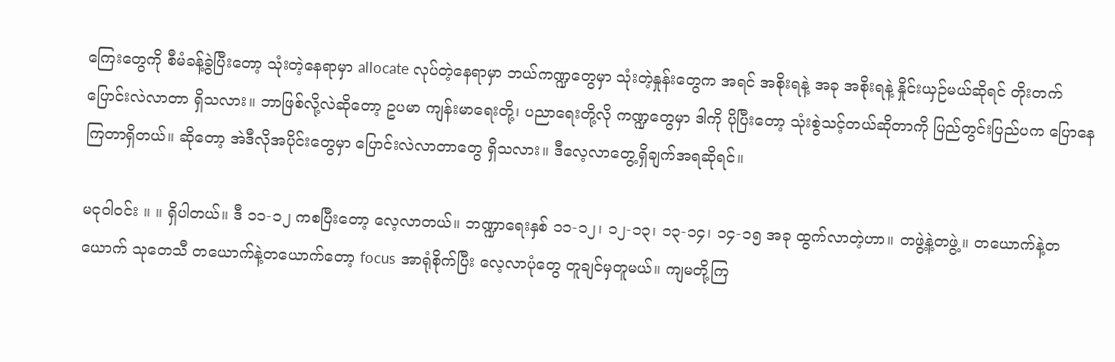ကြေးတွေကို စီမံခန့်ခွဲပြီးတော့ သုံးတဲ့နေရာမှာ allocate လုပ်တဲ့နေရာမှာ ဘယ်ကဏ္ဍတွေမှာ သုံးတဲ့နှုန်းတွေက အရင် အစိုးရနဲ့ အခု အစိုးရနဲ့ နှိုင်းယှဉ်မယ်ဆိုရင် တိုးတက်ပြောင်းလဲလာတာ ရှိသလား။ ဘာဖြစ်လို့လဲဆိုတော့ ဥပမာ ကျန်းမာရေးတို့၊ ပညာရေးတို့လို ကဏ္ဍတွေမှာ ဒါကို ပိုပြီးတော့ သုံးစွဲသင့်တယ်ဆိုတာကို ပြည်တွင်းပြည်ပက ပြောနေကြတာရှိတယ်။ ဆိုတော့ အဲဒီလိုအပိုင်းတွေမှာ ပြောင်းလဲလာတာတွေ ရှိသလား။ ဒီလေ့လာတွေ့ရှိချက်အရဆိုရင်။

မငုဝါဝင်း ။ ။ ရှိပါတယ်။ ဒီ ၁၁-၁၂ ကစပြီးတော့ လေ့လာတယ်။ ဘဏ္ဍာရေးနှစ် ၁၁-၁၂၊ ၁၂-၁၃၊ ၁၃-၁၄၊ ၁၄-၁၅ အခု ထွက်လာတဲ့ဟာ။ တဖွဲ့နဲ့တဖွဲ့။ တယောက်နဲ့တယောက် သုတေသီ တယောက်နဲ့တယောက်တော့ focus အာရုံစိုက်ပြီး လေ့လာပုံတွေ တူချင်မှတူမယ်။ ကျမတို့ကြ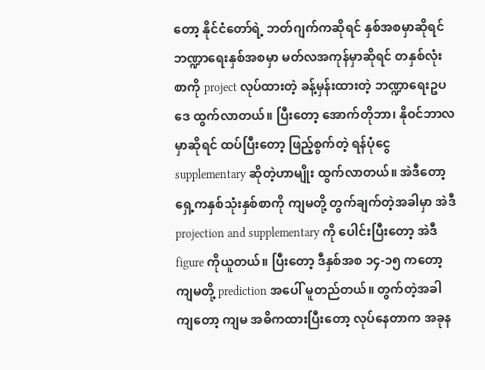တော့ နိုင်ငံတော်ရဲ့ ဘတ်ဂျက်ကဆိုရင် နှစ်အစမှာဆိုရင် ဘဏ္ဍာရေးနှစ်အစမှာ မတ်လအကုန်မှာဆိုရင် တနှစ်လုံးစာကို project လုပ်ထားတဲ့ ခန့်မှန်းထားတဲ့ ဘဏ္ဍာရေးဥပဒေ ထွက်လာတယ်။ ပြီးတော့ အောက်တိုဘာ၊ နိုဝင်ဘာလမှာဆိုရင် ထပ်ပြီးတော့ ဖြည့်စွက်တဲ့ ရန်ပုံငွေ supplementary ဆိုတဲ့ဟာမျိုး ထွက်လာတယ်။ အဲဒီတော့ ရှေ့ကနှစ်သုံးနှစ်စာကို ကျမတို့ တွက်ချက်တဲ့အခါမှာ အဲဒီ projection and supplementary ကို ပေါင်းပြီးတော့ အဲဒီ figure ကိုယူတယ်။ ပြီးတော့ ဒီနှစ်အစ ၁၄-၁၅ ကတော့ ကျမတို့ prediction အပေါ် မူတည်တယ်။ တွက်တဲ့အခါကျတော့ ကျမ အဓိကထားပြီးတော့ လုပ်နေတာက အခုန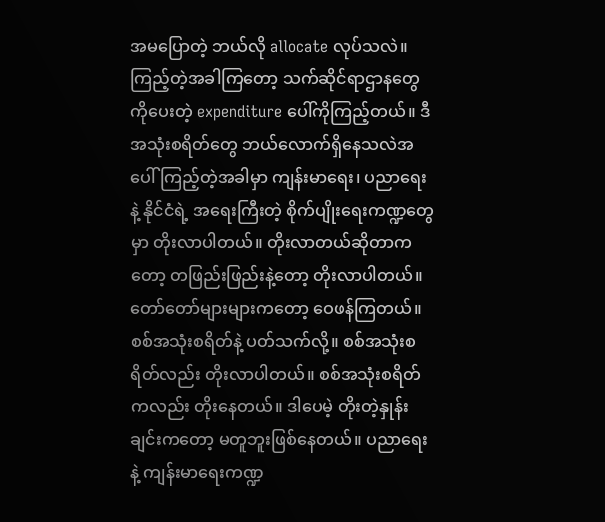အမပြောတဲ့ ဘယ်လို allocate လုပ်သလဲ။ ကြည့်တဲ့အခါကြတော့ သက်ဆိုင်ရာဌာနတွေကိုပေးတဲ့ expenditure ပေါ်ကိုကြည့်တယ်။ ဒီအသုံးစရိတ်တွေ ဘယ်လောက်ရှိနေသလဲအပေါ် ကြည့်တဲ့အခါမှာ ကျန်းမာရေး၊ ပညာရေး နဲ့ နိုင်ငံရဲ့ အရေးကြီးတဲ့ စိုက်ပျိုးရေးကဏ္ဍတွေမှာ တိုးလာပါတယ်။ တိုးလာတယ်ဆိုတာကတော့ တဖြည်းဖြည်းနဲ့တော့ တိုးလာပါတယ်။ တော်တော်များများကတော့ ဝေဖန်ကြတယ်။ စစ်အသုံးစရိတ်နဲ့ ပတ်သက်လို့။ စစ်အသုံးစရိတ်လည်း တိုးလာပါတယ်။ စစ်အသုံးစရိတ်ကလည်း တိုးနေတယ်။ ဒါပေမဲ့ တိုးတဲ့နှုန်းချင်းကတော့ မတူဘူးဖြစ်နေတယ်။ ပညာရေး နဲ့ ကျန်းမာရေးကဏ္ဍ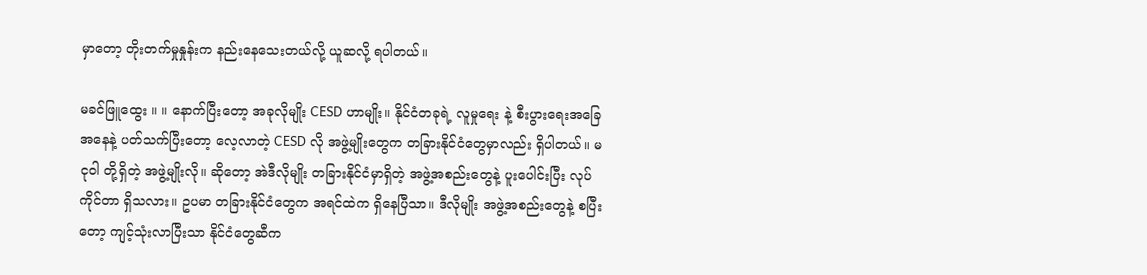မှာတော့ တိုးတက်မှုနှုန်းက နည်းနေသေးတယ်လို့ ယူဆလို့ ရပါတယ်။

မခင်ဖြူထွေး ။ ။ နောက်ပြီးတော့ အခုလိုမျိုး CESD ဟာမျိုး။ နိုင်ငံတခုရဲ့ လူမှုရေး နဲ့ စီးပွားရေးအခြေအနေနဲ့ ပတ်သက်ပြီးတော့ လေ့လာတဲ့ CESD လို အဖွဲ့မျိုးတွေက တခြားနိုင်ငံတွေမှာလည်း ရှိပါတယ်။ မငုဝါ တို့ရှိတဲ့ အဖွဲ့မျိုးလို။ ဆိုတော့ အဲဒီလိုမျိုး တခြားနိုင်ငံမှာရှိတဲ့ အဖွဲ့အစည်းတွေနဲ့ ပူးပေါင်းပြီး လုပ်ကိုင်တာ ရှိသလား။ ဥပမာ တခြားနိုင်ငံတွေက အရင်ထဲက ရှိနေပြီသာ။ ဒီလိုမျိုး အဖွဲ့အစည်းတွေနဲ့ စပြီးတော့ ကျင့်သုံးလာပြီးသာ နိုင်ငံတွေဆီက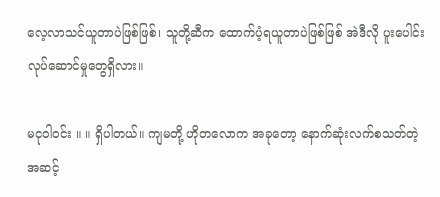လေ့လာသင်ယူတာပဲဖြစ်ဖြစ်၊ သူတို့ဆီက ထောက်ပံ့ရယူတာပဲဖြစ်ဖြစ် အဲဒီလို ပူးပေါင်းလုပ်ဆောင်မှုတွေရှိလား။

မငုဝါဝင်း ။ ။ ရှိပါတယ်။ ကျမတို့ ဟိုတလောက အခုတော့ နောက်ဆုံးလက်စသတ်တဲ့အဆင့်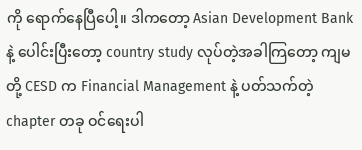ကို ရောက်နေပြီပေါ့။ ဒါကတော့ Asian Development Bank နဲ့ ပေါင်းပြီးတော့ country study လုပ်တဲ့အခါကြတော့ ကျမတို့ CESD က Financial Management နဲ့ ပတ်သက်တဲ့ chapter တခု ဝင်ရေးပါ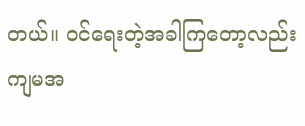တယ်။ ဝင်ရေးတဲ့အခါကြတော့လည်း ကျမအ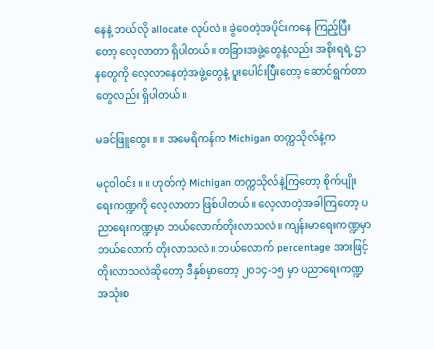နေနဲ့ ဘယ်လို allocate လုပ်လဲ။ ခွဲဝေတဲ့အပိုင်းကနေ ကြည့်ပြီးတော့ လေ့လာတာ ရှိပါတယ်။ တခြားအဖွဲ့တွေနဲ့လည်း အစိုးရရဲ့ ဌာနတွေကို လေ့လာနေတဲ့အဖွဲ့တွေနဲ့ ပူးပေါင်းပြီးတော့ ဆောင်ရွက်တာတွေလည်း ရှိပါတယ်။

မခင်ဖြူထွေး ။ ။ အမေရိကန်က Michigan တက္ကသိုလ်နဲ့က

မငုဝါဝင်း ။ ။ ဟုတ်ကဲ့ Michigan တက္ကသိုလ်နဲ့ကြတော့ စိုက်ပျိုးရေးကဏ္ဍကို လေ့လာတာ ဖြစ်ပါတယ်။ လေ့လာတဲ့အခါကြတော့ ပညာရေးကဏ္ဍမှာ ဘယ်လောက်တိုးလာသလဲ။ ကျန်းမာရေးကဏ္ဍမှာ ဘယ်လောက် တိုးလာသလဲ။ ဘယ်လောက် percentage အားဖြင့် တိုးလာသလဲဆိုတော့ ဒီနှစ်မှာတော့ ၂၀၁၄-၁၅ မှာ ပညာရေးကဏ္ဍ အသုံးစ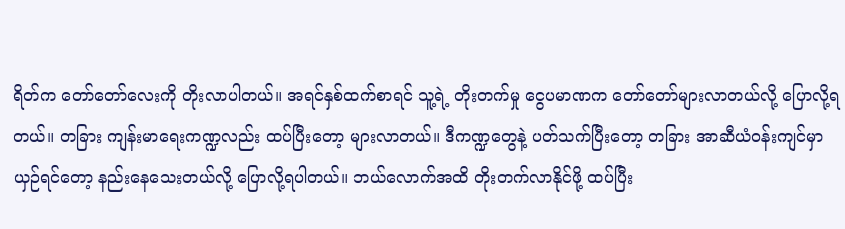ရိတ်က တော်တော်လေးကို တိုးလာပါတယ်။ အရင်နှစ်ထက်စာရင် သူ့ရဲ့ တိုးတက်မှု ငွေပမာဏက တော်တော်များလာတယ်လို့ ပြောလို့ရတယ်။ တခြား ကျန်းမာရေးကဏ္ဍလည်း ထပ်ပြီးတော့ များလာတယ်။ ဒီကဏ္ဍတွေနဲ့ ပတ်သက်ပြီးတော့ တခြား အာဆီယံဝန်းကျင်မှာ ယှဉ်ရင်တော့ နည်းနေသေးတယ်လို့ ပြောလို့ရပါတယ်။ ဘယ်လောက်အထိ တိုးတက်လာနိုင်ဖို့ ထပ်ပြီး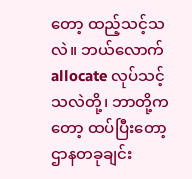တော့ ထည့်သင့်သလဲ။ ဘယ်လောက် allocate လုပ်သင့်သလဲတို့၊ ဘာတို့ကတော့ ထပ်ပြီးတော့ ဌာနတခုချင်း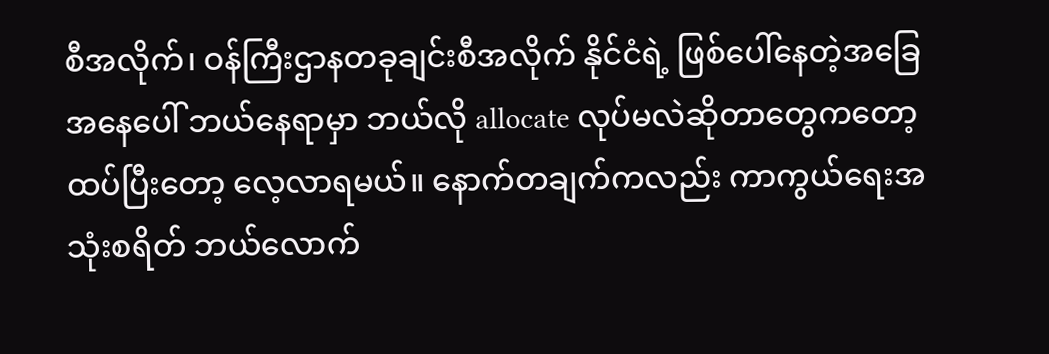စီအလိုက်၊ ဝန်ကြီးဌာနတခုချင်းစီအလိုက် နိုင်ငံရဲ့ ဖြစ်ပေါ်နေတဲ့အခြေအနေပေါ် ဘယ်နေရာမှာ ဘယ်လို allocate လုပ်မလဲဆိုတာတွေကတော့ ထပ်ပြီးတော့ လေ့လာရမယ်။ နောက်တချက်ကလည်း ကာကွယ်ရေးအသုံးစရိတ် ဘယ်လောက်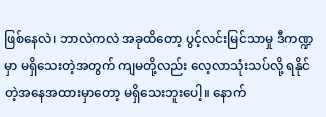ဖြစ်နေလဲ၊ ဘာလဲကလဲ အခုထိတော့ ပွင့်လင်းမြင်သာမှု ဒီကဏ္ဍမှာ မရှိသေးတဲ့အတွက် ကျမတို့လည်း လေ့လာသုံးသပ်လို့ ရနိုင်တဲ့အနေအထားမှာတော့ မရှိသေးဘူးပေါ့။ နောက်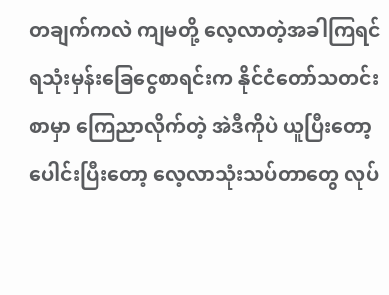တချက်ကလဲ ကျမတို့ လေ့လာတဲ့အခါကြရင် ရသုံးမှန်းခြေငွေစာရင်းက နိုင်ငံတော်သတင်းစာမှာ ကြေညာလိုက်တဲ့ အဲဒီကိုပဲ ယူပြီးတော့ ပေါင်းပြီးတော့ လေ့လာသုံးသပ်တာတွေ လုပ်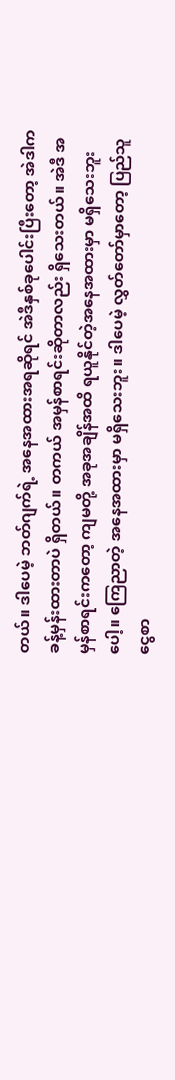တယ်။ ဒါပေမဲ့ ဘတ်ဂျက်ရဲ့ အနေအထားအရဆိုရင် အဲဒီနှစ်ခုပေါင်းပြီးတော့ အဲဒါက ခန့်မှန်းထားတာပဲ ရှိတယ်။ တကယ် အမှန်စာရင်းဆိုတာလည်း ရှိသေးတယ်။ အဲဒီ အမှန်စာရင်းကတော့ ကျမတို့ အခုအချိန်အထိ ရယူနိုင်တဲ့အနေအထားမှာ မရှိသေးဘူးပေါ့။ ကြေညာတဲ့ အနေအထားမှာ မရှိသေးဘူး။ ဒါပေမဲ့ လွှတ်တော်မှာတော့ ပြည်သူငွေစာ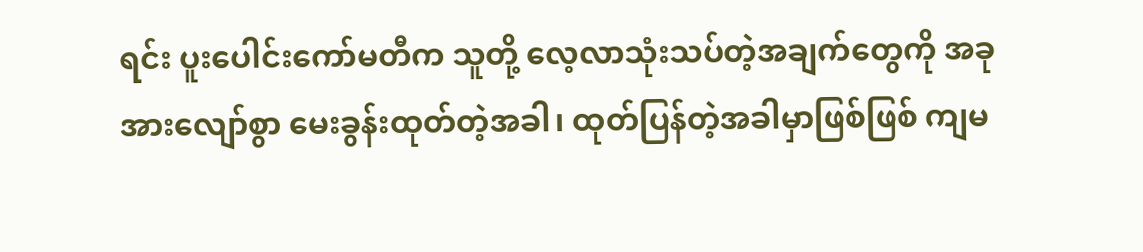ရင်း ပူးပေါင်းကော်မတီက သူတို့ လေ့လာသုံးသပ်တဲ့အချက်တွေကို အခုအားလျော်စွာ မေးခွန်းထုတ်တဲ့အခါ၊ ထုတ်ပြန်တဲ့အခါမှာဖြစ်ဖြစ် ကျမ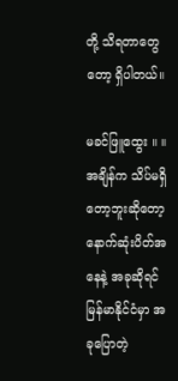တို့ သိရတာတွေတော့ ရှိပါတယ်။

မခင်ဖြူထွေး ။ ။ အချိန်က သိပ်မရှိတော့ဘူးဆိုတော့ နောက်ဆုံးပိတ်အနေနဲ့ အခုဆိုရင် မြန်မာနိုင်ငံမှာ အခုပြောတဲ့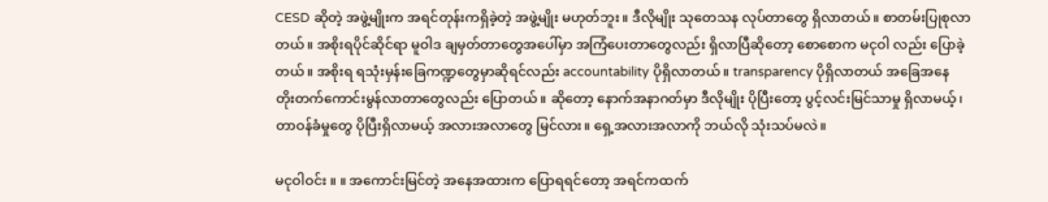CESD ဆိုတဲ့ အဖွဲ့မျိုးက အရင်တုန်းကရှိခဲ့တဲ့ အဖွဲ့မျိုး မဟုတ်ဘူး။ ဒီလိုမျိုး သုတေသန လုပ်တာတွေ ရှိလာတယ်။ စာတမ်းပြုစုလာတယ်။ အစိုးရပိုင်ဆိုင်ရာ မူဝါဒ ချမှတ်တာတွေအပေါ်မှာ အကြံပေးတာတွေလည်း ရှိလာပြီဆိုတော့ စောစောက မငုဝါ လည်း ပြောခဲ့တယ်။ အစိုးရ ရသုံးမှန်းခြေကဏ္ဍတွေမှာဆိုရင်လည်း accountability ပိုရှိလာတယ်။ transparency ပိုရှိလာတယ် အခြေအနေ တိုးတက်ကောင်းမွန်လာတာတွေလည်း ပြောတယ်။ ဆိုတော့ နောက်အနာဂတ်မှာ ဒီလိုမျိုး ပိုပြီးတော့ ပွင့်လင်းမြင်သာမှု ရှိလာမယ့်၊ တာဝန်ခံမှုတွေ ပိုပြီးရှိလာမယ့် အလားအလာတွေ မြင်လား။ ရှေ့အလားအလာကို ဘယ်လို သုံးသပ်မလဲ။

မငုဝါဝင်း ။ ။ အကောင်းမြင်တဲ့ အနေအထားက ပြောရရင်တော့ အရင်ကထက်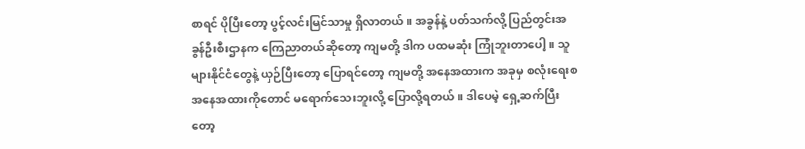စာရင် ပိုပြီးတော့ ပွင့်လင်းမြင်သာမှု ရှိလာတယ်။ အခွန်နဲ့ ပတ်သက်လို့ ပြည်တွင်းအခွန်ဦးစီးဌာနက ကြေညာတယ်ဆိုတော့ ကျမတို့ ဒါက ပထမဆုံး ကြုံဘူးတာပေါ့။ သူများနိုင်ငံတွေနဲ့ ယှဉ်ပြီးတော့ ပြောရင်တော့ ကျမတို့ အနေအထားက အခုမှ စလုံးရေးစ အနေအထားကိုတောင် မရောက်သေးဘူးလို့ ပြောလို့ရတယ်။ ဒါပေမဲ့ ရှေ့ဆက်ပြီးတော့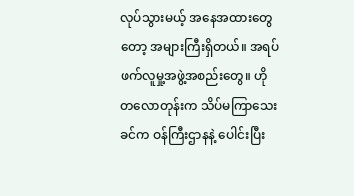လုပ်သွားမယ့် အနေအထားတွေတော့ အများကြီးရှိတယ်။ အရပ်ဖက်လူမှု့အဖွဲ့အစည်းတွေ။ ဟိုတလောတုန်းက သိပ်မကြာသေးခင်က ဝန်ကြီးဌာနနဲ့ ပေါင်းပြီး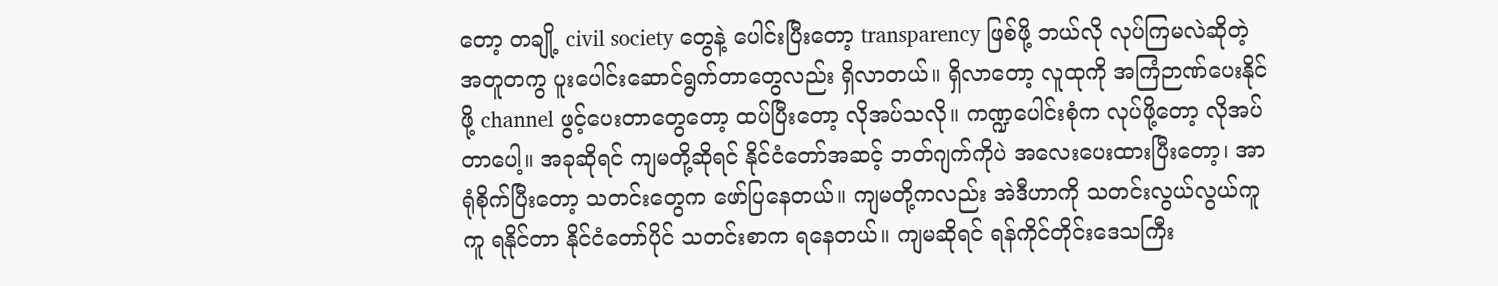တော့ တချို့ civil society တွေနဲ့ ပေါင်းပြီးတော့ transparency ဖြစ်ဖို့ ဘယ်လို လုပ်ကြမလဲဆိုတဲ့ အတူတကွ ပူးပေါင်းဆောင်ရွက်တာတွေလည်း ရှိလာတယ်။ ရှိလာတော့ လူထုကို အကြံဉာဏ်ပေးနိုင်ဖို့ channel ဖွင့်ပေးတာတွေတော့ ထပ်ပြီးတော့ လိုအပ်သလို။ ကဏ္ဍပေါင်းစုံက လုပ်ဖို့တော့ လိုအပ်တာပေါ့။ အခုဆိုရင် ကျမတို့ဆိုရင် နိုင်ငံတော်အဆင့် ဘတ်ဂျက်ကိုပဲ အလေးပေးထားပြီးတော့၊ အာရုံစိုက်ပြီးတော့ သတင်းတွေက ဖော်ပြနေတယ်။ ကျမတို့ကလည်း အဲဒီဟာကို သတင်းလွယ်လွယ်ကူကူ ရနိုင်တာ နိုင်ငံတော်ပိုင် သတင်းစာက ရနေတယ်။ ကျမဆိုရင် ရန်ကိုင်တိုင်းဒေသကြီး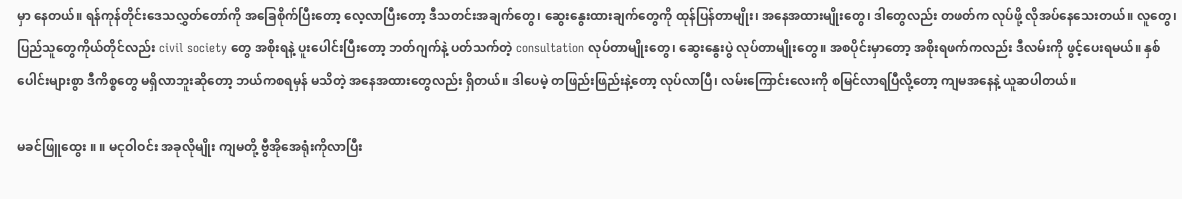မှာ နေတယ်။ ရန်ကုန်တိုင်းဒေသလွှတ်တော်ကို အခြေစိုက်ပြီးတော့ လေ့လာပြီးတော့ ဒီသတင်းအချက်တွေ၊ ဆွေးနွေးထားချက်တွေကို ထုန်ပြန်တာမျိုး၊ အနေအထားမျိုးတွေ၊ ဒါတွေလည်း တဖတ်က လုပ်ဖို့ လိုအပ်နေသေးတယ်။ လူတွေ၊ ပြည်သူတွေကိုယ်တိုင်လည်း civil society တွေ အစိုးရနဲ့ ပူးပေါင်းပြီးတော့ ဘတ်ဂျက်နဲ့ ပတ်သက်တဲ့ consultation လုပ်တာမျိုးတွေ၊ ဆွေးနွေးပွဲ လုပ်တာမျိုးတွေ။ အစပိုင်းမှာတော့ အစိုးရဖက်ကလည်း ဒီလမ်းကို ဖွင့်ပေးရမယ်။ နှစ်ပေါင်းများစွာ ဒီကိစ္စတွေ မရှိလာဘူးဆိုတော့ ဘယ်ကစရမှန် မသိတဲ့ အနေအထားတွေလည်း ရှိတယ်။ ဒါပေမဲ့ တဖြည်းဖြည်းနဲ့တော့ လုပ်လာပြီ၊ လမ်းကြောင်းလေးကို စမြင်လာရပြီလို့တော့ ကျမအနေနဲ့ ယူဆပါတယ်။

မခင်ဖြူထွေး ။ ။ မငုဝါဝင်း အခုလိုမျိုး ကျမတို့ ဗွီအိုအေရုံးကိုလာပြီး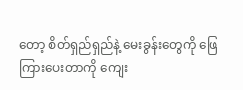တော့ စိတ်ရှည်ရှည်နဲ့ မေးခွန်းတွေကို ဖြေကြားပေးတာကို ကျေး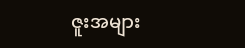ဇူးအများ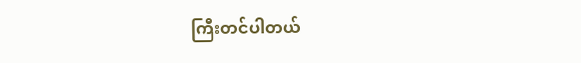ကြီးတင်ပါတယ်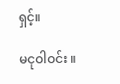ရှင့်။

မငုဝါဝင်း ။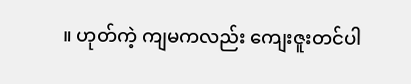။ ဟုတ်ကဲ့ ကျမကလည်း ကျေးဇူးတင်ပါ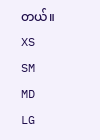တယ်။
XS
SM
MD
LG